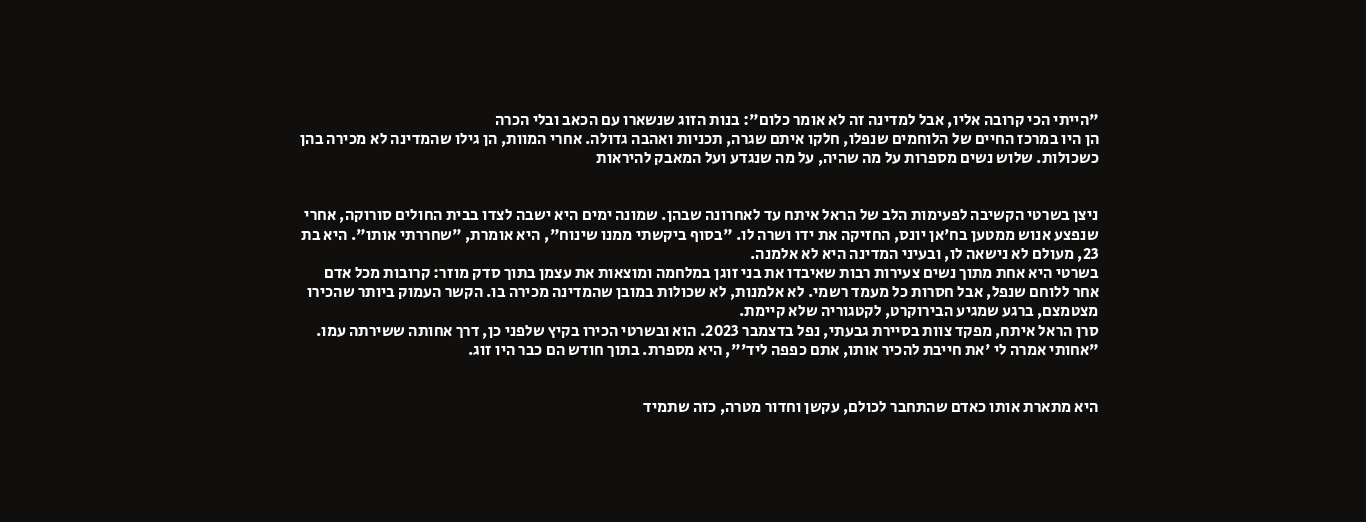"הייתי הכי קרובה אליו, אבל למדינה זה לא אומר כלום": בנות הזוג שנשארו עם הכאב ובלי הכרה
הן היו במרכז החיים של הלוחמים שנפלו, חלקו איתם שגרה, תכניות ואהבה גדולה. אחרי המוות, הן גילו שהמדינה לא מכירה בהן כשכולות. שלוש נשים מספרות על מה שהיה, על מה שנגדע ועל המאבק להיראות


ניצן בשרטי הקשיבה לפעימות הלב של הראל איתח עד לאחרונה שבהן. שמונה ימים היא ישבה לצדו בבית החולים סורוקה, אחרי שנפצע אנוש ממטען בח'אן יונס, החזיקה את ידו ושרה לו. "בסוף ביקשתי ממנו שינוח", היא אומרת, "שחררתי אותו". היא בת 23, מעולם לא נישאה לו, ובעיני המדינה היא לא אלמנה.
בשרטי היא אחת מתוך נשים צעירות רבות שאיבדו את בני זוגן במלחמה ומוצאות את עצמן בתוך סדק מוזר: קרובות מכל אדם אחר ללוחם שנפל, אבל חסרות כל מעמד רשמי. לא אלמנות, לא שכולות במובן שהמדינה מכירה בו. הקשר העמוק ביותר שהכירו מצטמצם, ברגע שמגיע הבירוקרט, לקטגוריה שלא קיימת.
סרן הראל איתח, מפקד צוות בסיירת גבעתי, נפל בדצמבר 2023. הוא ובשרטי הכירו בקיץ שלפני כן, דרך אחותה ששירתה עמו. "אחותי אמרה לי 'את חייבת להכיר אותו, אתם כפפה ליד'", היא מספרת. בתוך חודש הם כבר היו זוג.


היא מתארת אותו כאדם שהתחבר לכולם, עקשן וחדור מטרה, כזה שתמיד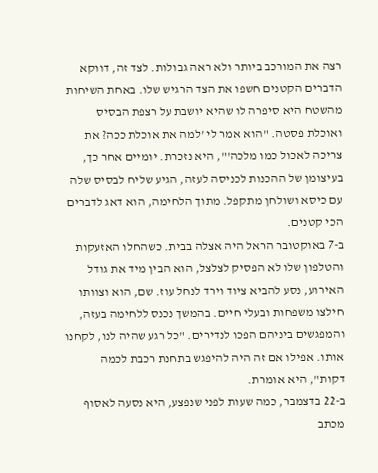רצה את המורכב ביותר ולא ראה גבולות. לצד זה, דווקא הדברים הקטנים חשפו את הצד הרגיש שלו. באחת השיחות מהשטח היא סיפרה לו שהיא יושבת על רצפת הבסיס ואוכלת פסטה. "הוא אמר לי 'למה את אוכלת ככה? את צריכה לאכול כמו מלכה'", היא נזכרת. יומיים אחר כך, בעיצומן של ההכנות לכניסה לעזה, הגיע שליח לבסיס שלה עם כיסא ושולחן מתקפל. מתוך הלחימה, הוא דאג לדברים הכי קטנים.
ב-7 באוקטובר הראל היה אצלה בבית. כשהחלו האזעקות והטלפון שלו לא הפסיק לצלצל, הוא הבין מיד את גודל האירוע, נסע להביא ציוד וירד לנחל עוז. שם, הוא וצוותו חילצו משפחות ובעלי חיים. בהמשך נכנס ללחימה בעזה, והמפגשים ביניהם הפכו לנדירים. "כל רגע שהיה לנו, לקחנו אותו. אפילו אם זה היה להיפגש בתחנת רכבת לכמה דקות", היא אומרת.
ב-22 בדצמבר, כמה שעות לפני שנפצע, היא נסעה לאסוף מכתב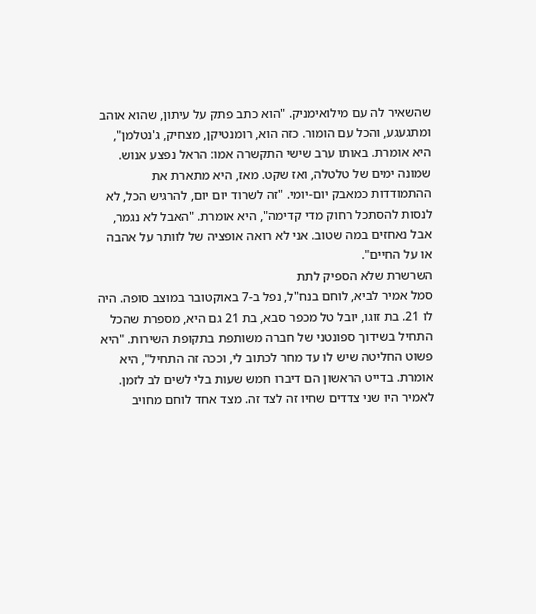שהשאיר לה עם מילואימניק. "הוא כתב פתק על עיתון, שהוא אוהב ומתגעגע, והכל עם הומור. כזה הוא, רומנטיקן, מצחיק, ג'נטלמן", היא אומרת. באותו ערב שישי התקשרה אמו: הראל נפצע אנוש.
שמונה ימים של טלטלה, ואז שקט. מאז, היא מתארת את ההתמודדות כמאבק יום-יומי. "זה לשרוד יום יום, להרגיש הכל, לא לנסות להסתכל רחוק מדי קדימה", היא אומרת. "האבל לא נגמר, אבל נאחזים במה שטוב. אני לא רואה אופציה של לוותר על אהבה או על החיים".
השרשרת שלא הספיק לתת
סמל אמיר לביא, לוחם בנח"ל, נפל ב-7 באוקטובר במוצב סופה. היה לו 21. בת זוגו, יובל טל מכפר סבא, בת 21 גם היא, מספרת שהכל התחיל בשידוך ספונטני של חברה משותפת בתקופת השירות. "היא פשוט החליטה שיש לו עד מחר לכתוב לי, וככה זה התחיל", היא אומרת. בדייט הראשון הם דיברו חמש שעות בלי לשים לב לזמן.
לאמיר היו שני צדדים שחיו זה לצד זה. מצד אחד לוחם מחויב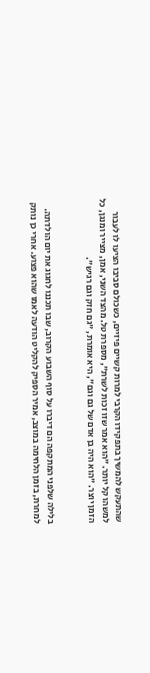שהתעקש להמשיך בתפקידו הקרבי למרות קשיים פיזיים, כשכולם סביבו הציעו לו לעבור למשהו קל יותר. "הוא אמר שזו זכות לשרת", מספרת טל. מהצד השני, אמן, מצייר ומנגן, כל הזמן יוצר. "הוא היה בן אדם של גם וגם", היא אומרת, "גם חזק וגם רגיש".


בלילה שלפני המתקפה הם דיברו על סוף השבוע הקרוב, שבו תכננו לחגוג את יום הולדתה. למחרת, בזמן הלחימה במוצב, אמיר הספיק להקליט הודעה לאמו שהוא פצוע. אחרי כן נותק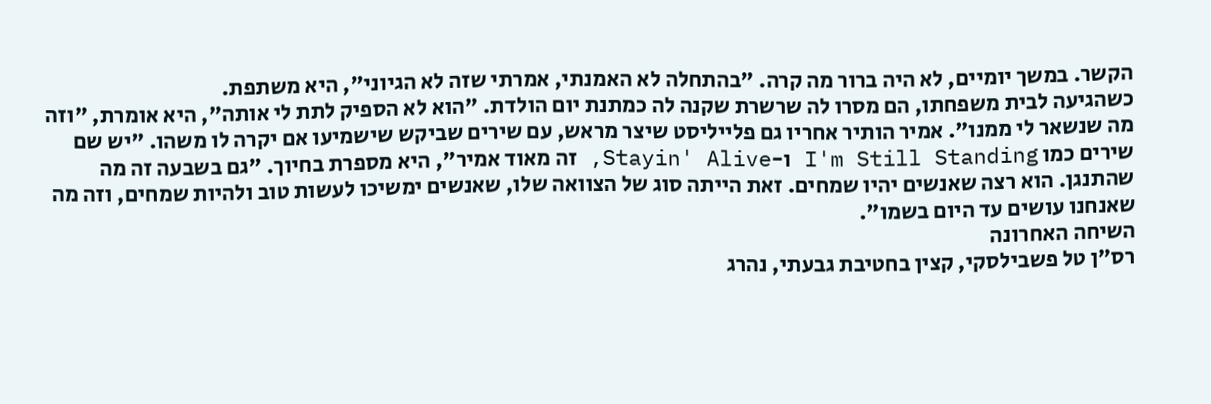הקשר. במשך יומיים, לא היה ברור מה קרה. "בהתחלה לא האמנתי, אמרתי שזה לא הגיוני", היא משתפת.
כשהגיעה לבית משפחתו, הם מסרו לה שרשרת שקנה לה כמתנת יום הולדת. "הוא לא הספיק לתת לי אותה", היא אומרת, "וזה מה שנשאר לי ממנו". אמיר הותיר אחריו גם פלייליסט שיצר מראש, עם שירים שביקש שישמיעו אם יקרה לו משהו. "יש שם שירים כמו I'm Still Standing ו-Stayin' Alive, זה מאוד אמיר", היא מספרת בחיוך. "גם בשבעה זה מה שהתנגן. הוא רצה שאנשים יהיו שמחים. זאת הייתה סוג של הצוואה שלו, שאנשים ימשיכו לעשות טוב ולהיות שמחים, וזה מה שאנחנו עושים עד היום בשמו".
השיחה האחרונה
רס"ן טל פשבילסקי, קצין בחטיבת גבעתי, נהרג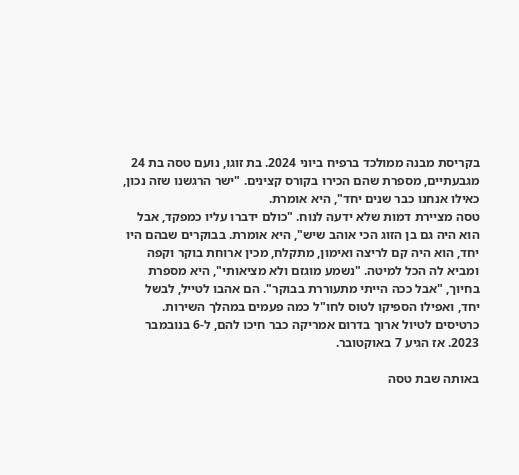בקריסת מבנה ממולכד ברפיח ביוני 2024. בת זוגו, נועם טסה בת 24 מגבעתיים, מספרת שהם הכירו בקורס קצינים. "ישר הרגשנו שזה נכון, כאילו אנחנו כבר שנים יחד", היא אומרת.
טסה מציירת דמות שלא ידעה לנוח. "כולם ידברו עליו כמפקד, אבל הוא היה גם בן הזוג הכי אוהב שיש", היא אומרת. בבוקרים שבהם היו יחד, הוא היה קם לריצה ואימון, מתקלח, מכין ארוחת בוקר וקפה ומביא לה הכל למיטה. "נשמע מוגזם ולא מציאותי", היא מספרת בחיוך, "אבל ככה הייתי מתעוררת בבוקר". הם אהבו לטייל, לבשל יחד, ואפילו הספיקו לטוס לחו"ל כמה פעמים במהלך השירות. כרטיסים לטיול ארוך בדרום אמריקה כבר חיכו להם, ל-6 בנובמבר 2023. אז הגיע 7 באוקטובר.

באותה שבת טסה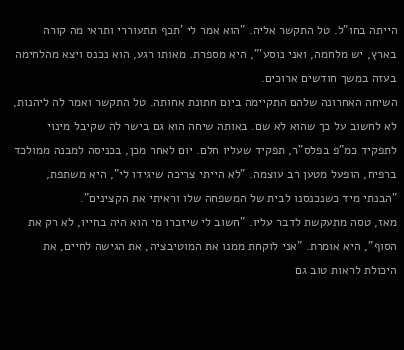הייתה בחו"ל. טל התקשר אליה. "הוא אמר לי 'תכף תתעוררי ותראי מה קורה בארץ, יש מלחמה, ואני נוסע'", היא מספרת. מאותו רגע, הוא נכנס ויצא מהלחימה בעזה במשך חודשים ארוכים.
השיחה האחרונה שלהם התקיימה ביום חתונת אחותה. טל התקשר ואמר לה ליהנות, לא לחשוב על כך שהוא לא שם. באותה שיחה הוא גם בישר לה שקיבל מינוי לתפקיד כמ"פ בפלס"ר, תפקיד שעליו חלם. יום לאחר מכן, בכניסה למבנה ממולכד ברפיח, הופעל מטען רב עוצמה. "לא הייתי צריכה שיגידו לי", היא משתפת, "הבנתי מיד כשנכנסנו לבית של המשפחה שלו וראיתי את הקצינים".
מאז, טסה מתעקשת לדבר עליו. "חשוב לי שיזכרו מי הוא היה בחייו, לא רק את הסוף", היא אומרת. "אני לוקחת ממנו את המוטיבציה, את הגישה לחיים, את היכולת לראות טוב גם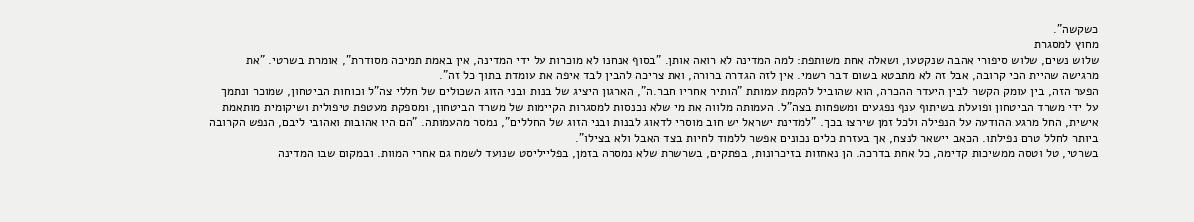כשקשה".
מחוץ למסגרת
שלוש נשים, שלוש סיפורי אהבה שנקטעו, ושאלה אחת משותפת: למה המדינה לא רואה אותן. "בסוף אנחנו לא מוכרות על ידי המדינה, אין באמת תמיכה מסודרת", אומרת בשרטי. "את מרגישה שהיית הכי קרובה, אבל זה לא מתבטא בשום דבר רשמי. אין לזה הגדרה ברורה, ואת צריכה להבין לבד איפה את עומדת בתוך כל זה".
הפער הזה, בין עומק הקשר לבין היעדר ההכרה, הוא שהוביל להקמת עמותת "הותיר אחריו חבר.ה", הארגון היציג של בנות ובני הזוג השכולים של חללי צה"ל וכוחות הביטחון, שמוכר ונתמך על ידי משרד הביטחון ופועלת בשיתוף ענף נפגעים ומשפחות בצה"ל. העמותה מלווה את מי שלא נכנסות למסגרות הקיימות של משרד הביטחון, ומספקת מעטפת טיפולית ושיקומית מותאמת אישית, החל מרגע ההודעה על הנפילה ולכל זמן שירצו בכך. "למדינת ישראל יש חוב מוסרי לדאוג לבנות ובני הזוג של החללים", נמסר מהעמותה. "הם היו אהובות ואהובי ליבם, הנפש הקרובה ביותר לחלל טרם נפילתו. הכאב יישאר לנצח, אך בעזרת כלים נכונים אפשר ללמוד לחיות בצד האבל ולא בצילו".
בשרטי, טל וטסה ממשיכות קדימה, כל אחת בדרכה. הן נאחזות בזיכרונות, בפתקים, בשרשרת שלא נמסרה בזמן, בפלייליסט שנועד לשמח גם אחרי המוות. ובמקום שבו המדינה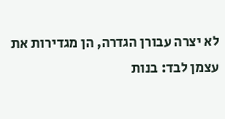לא יצרה עבורן הגדרה, הן מגדירות את עצמן לבד: בנות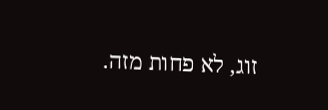זוג, לא פחות מזה.